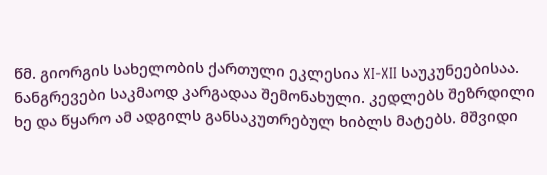წმ. გიორგის სახელობის ქართული ეკლესია XI-XII საუკუნეებისაა. ნანგრევები საკმაოდ კარგადაა შემონახული. კედლებს შეზრდილი ხე და წყარო ამ ადგილს განსაკუთრებულ ხიბლს მატებს. მშვიდი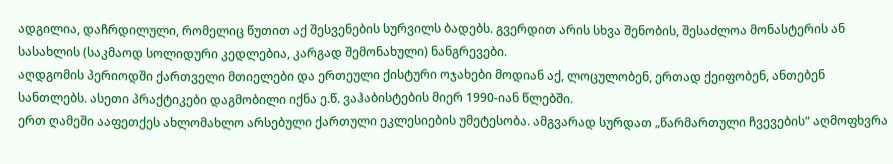ადგილია, დაჩრდილული, რომელიც წუთით აქ შესვენების სურვილს ბადებს. გვერდით არის სხვა შენობის, შესაძლოა მონასტერის ან სასახლის (საკმაოდ სოლიდური კედლებია, კარგად შემონახული) ნანგრევები.
აღდგომის პერიოდში ქართველი მთიელები და ერთეული ქისტური ოჯახები მოდიან აქ, ლოცულობენ, ერთად ქეიფობენ, ანთებენ სანთლებს. ასეთი პრაქტიკები დაგმობილი იქნა ე.წ. ვაჰაბისტების მიერ 1990-იან წლებში.
ერთ ღამეში ააფეთქეს ახლომახლო არსებული ქართული ეკლესიების უმეტესობა. ამგვარად სურდათ „წარმართული ჩვევების“ აღმოფხვრა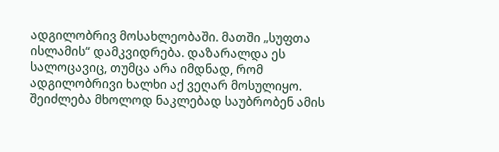ადგილობრივ მოსახლეობაში. მათში „სუფთა ისლამის“ დამკვიდრება. დაზარალდა ეს სალოცავიც, თუმცა არა იმდნად, რომ ადგილობრივი ხალხი აქ ვეღარ მოსულიყო. შეიძლება მხოლოდ ნაკლებად საუბრობენ ამის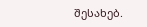შესახებ.